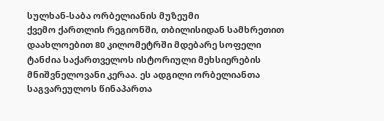სულხან-საბა ორბელიანის მუზეუმი
ქვემო ქართლის რეგიონში, თბილისიდან სამხრეთით დაახლოებით 80 კილომეტრში მდებარე სოფელი ტანძია საქართველოს ისტორიული მეხსიერების მნიშვნელოვანი კერაა. ეს ადგილი ორბელიანთა საგვარეულოს წინაპართა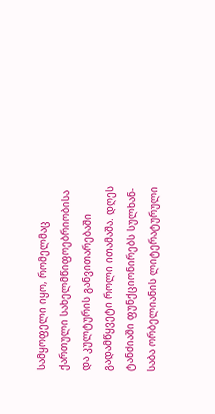სამყოფელი იყო, რომელმაც ქართული სახელმწიფოებრიობისა და კულტურის განვითარებაში გადამწყვეტი როლი ითამაშა. დღეს ტანძიაში ფუნქციონირებს სულხან-საბა ორბელიანის ლიტერატურული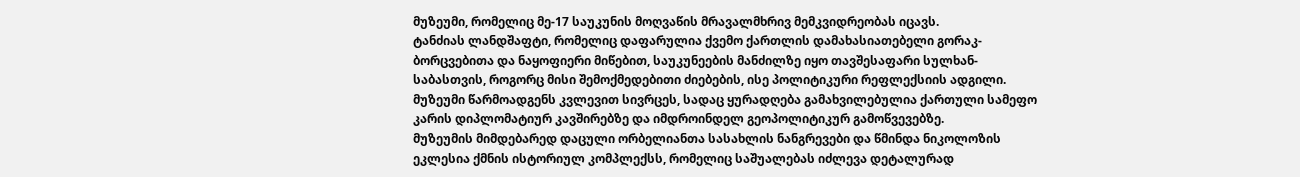მუზეუმი, რომელიც მე-17 საუკუნის მოღვაწის მრავალმხრივ მემკვიდრეობას იცავს.
ტანძიას ლანდშაფტი, რომელიც დაფარულია ქვემო ქართლის დამახასიათებელი გორაკ-ბორცვებითა და ნაყოფიერი მიწებით, საუკუნეების მანძილზე იყო თავშესაფარი სულხან-საბასთვის, როგორც მისი შემოქმედებითი ძიებების, ისე პოლიტიკური რეფლექსიის ადგილი. მუზეუმი წარმოადგენს კვლევით სივრცეს, სადაც ყურადღება გამახვილებულია ქართული სამეფო კარის დიპლომატიურ კავშირებზე და იმდროინდელ გეოპოლიტიკურ გამოწვევებზე.
მუზეუმის მიმდებარედ დაცული ორბელიანთა სასახლის ნანგრევები და წმინდა ნიკოლოზის ეკლესია ქმნის ისტორიულ კომპლექსს, რომელიც საშუალებას იძლევა დეტალურად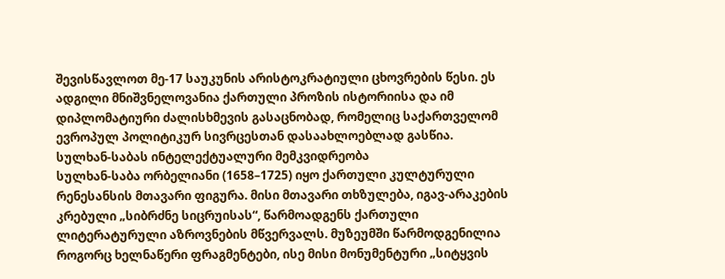შევისწავლოთ მე-17 საუკუნის არისტოკრატიული ცხოვრების წესი. ეს ადგილი მნიშვნელოვანია ქართული პროზის ისტორიისა და იმ დიპლომატიური ძალისხმევის გასაცნობად, რომელიც საქართველომ ევროპულ პოლიტიკურ სივრცესთან დასაახლოებლად გასწია.
სულხან-საბას ინტელექტუალური მემკვიდრეობა
სულხან-საბა ორბელიანი (1658–1725) იყო ქართული კულტურული რენესანსის მთავარი ფიგურა. მისი მთავარი თხზულება, იგავ-არაკების კრებული „სიბრძნე სიცრუისას“, წარმოადგენს ქართული ლიტერატურული აზროვნების მწვერვალს. მუზეუმში წარმოდგენილია როგორც ხელნაწერი ფრაგმენტები, ისე მისი მონუმენტური „სიტყვის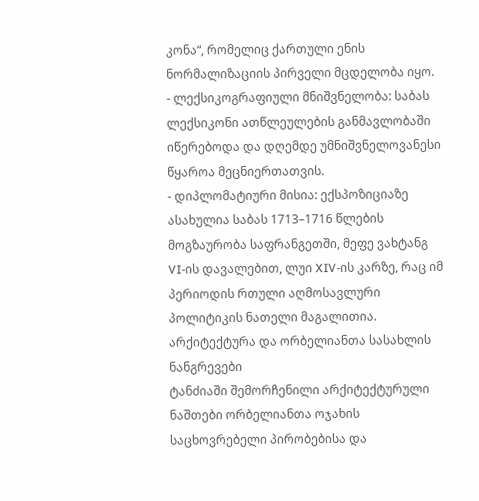კონა“, რომელიც ქართული ენის ნორმალიზაციის პირველი მცდელობა იყო.
- ლექსიკოგრაფიული მნიშვნელობა: საბას ლექსიკონი ათწლეულების განმავლობაში იწერებოდა და დღემდე უმნიშვნელოვანესი წყაროა მეცნიერთათვის.
- დიპლომატიური მისია: ექსპოზიციაზე ასახულია საბას 1713–1716 წლების მოგზაურობა საფრანგეთში, მეფე ვახტანგ VI-ის დავალებით, ლუი XIV-ის კარზე, რაც იმ პერიოდის რთული აღმოსავლური პოლიტიკის ნათელი მაგალითია.
არქიტექტურა და ორბელიანთა სასახლის ნანგრევები
ტანძიაში შემორჩენილი არქიტექტურული ნაშთები ორბელიანთა ოჯახის საცხოვრებელი პირობებისა და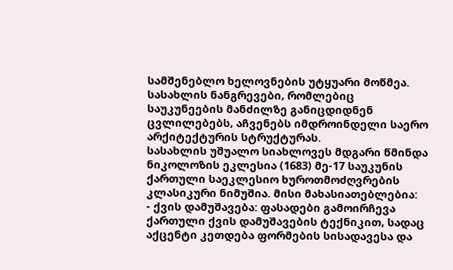სამშენებლო ხელოვნების უტყუარი მოწმეა. სასახლის ნანგრევები, რომლებიც საუკუნეების მანძილზე განიცდიდნენ ცვლილებებს, აჩვენებს იმდროინდელი საერო არქიტექტურის სტრუქტურას.
სასახლის უშუალო სიახლოვეს მდგარი წმინდა ნიკოლოზის ეკლესია (1683) მე-17 საუკუნის ქართული საეკლესიო ხუროთმოძღვრების კლასიკური ნიმუშია. მისი მახასიათებლებია:
- ქვის დამუშავება: ფასადები გამოირჩევა ქართული ქვის დამუშავების ტექნიკით, სადაც აქცენტი კეთდება ფორმების სისადავესა და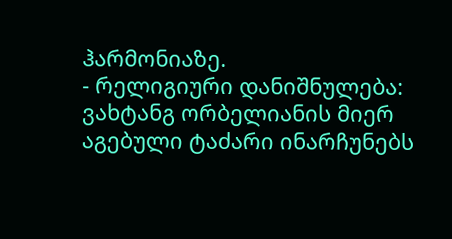ჰარმონიაზე.
- რელიგიური დანიშნულება: ვახტანგ ორბელიანის მიერ აგებული ტაძარი ინარჩუნებს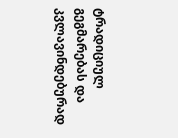ტრადიციულ გეგმარებას და კვლავინდებურად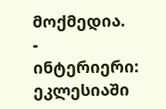მოქმედია.
- ინტერიერი: ეკლესიაში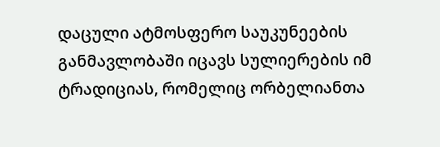დაცული ატმოსფერო საუკუნეების განმავლობაში იცავს სულიერების იმ ტრადიციას, რომელიც ორბელიანთა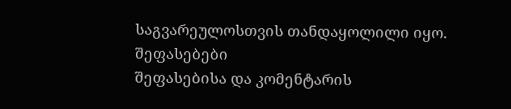საგვარეულოსთვის თანდაყოლილი იყო.
შეფასებები
შეფასებისა და კომენტარის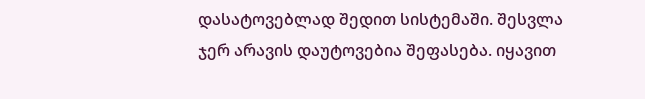დასატოვებლად შედით სისტემაში. შესვლა
ჯერ არავის დაუტოვებია შეფასება. იყავით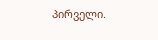პირველი.